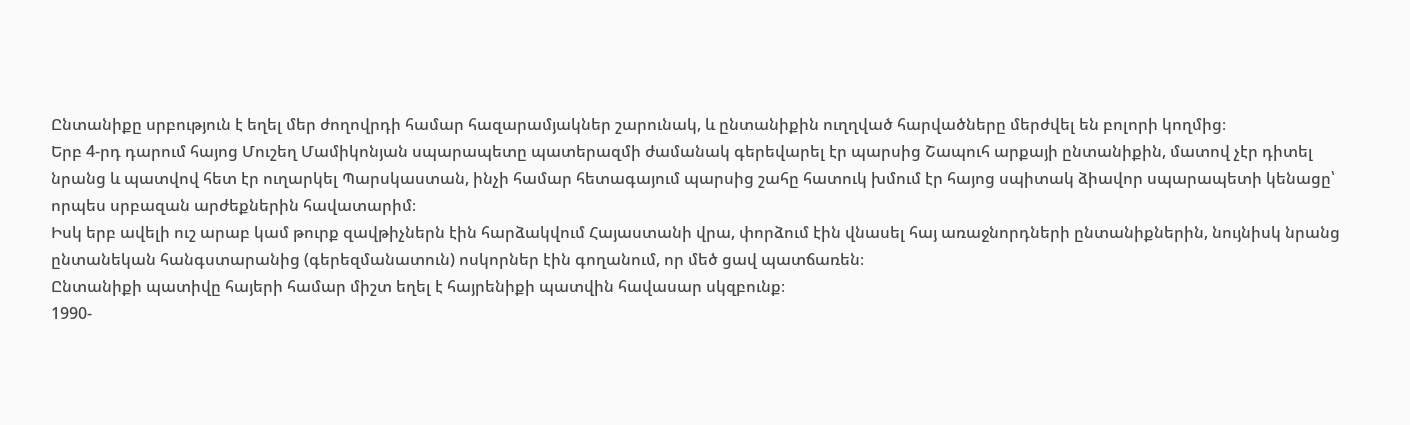Ընտանիքը սրբություն է եղել մեր ժողովրդի համար հազարամյակներ շարունակ, և ընտանիքին ուղղված հարվածները մերժվել են բոլորի կողմից։
Երբ 4-րդ դարում հայոց Մուշեղ Մամիկոնյան սպարապետը պատերազմի ժամանակ գերեվարել էր պարսից Շապուհ արքայի ընտանիքին, մատով չէր դիտել նրանց և պատվով հետ էր ուղարկել Պարսկաստան, ինչի համար հետագայում պարսից շահը հատուկ խմում էր հայոց սպիտակ ձիավոր սպարապետի կենացը՝ որպես սրբազան արժեքներին հավատարիմ։
Իսկ երբ ավելի ուշ արաբ կամ թուրք զավթիչներն էին հարձակվում Հայաստանի վրա, փորձում էին վնասել հայ առաջնորդների ընտանիքներին, նույնիսկ նրանց ընտանեկան հանգստարանից (գերեզմանատուն) ոսկորներ էին գողանում, որ մեծ ցավ պատճառեն։
Ընտանիքի պատիվը հայերի համար միշտ եղել է հայրենիքի պատվին հավասար սկզբունք։
1990-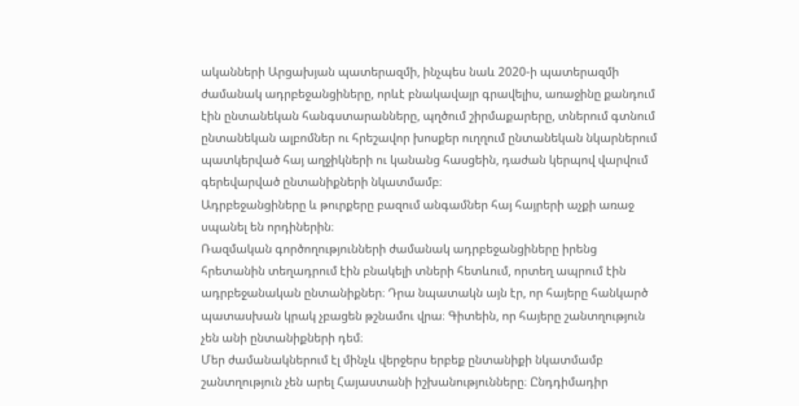ականների Արցախյան պատերազմի, ինչպես նաև 2020-ի պատերազմի ժամանակ ադրբեջանցիները, որևէ բնակավայր գրավելիս, առաջինը քանդում էին ընտանեկան հանգստարանները, պղծում շիրմաքարերը, տներում գտնում ընտանեկան ալբոմներ ու հրեշավոր խոսքեր ուղղում ընտանեկան նկարներում պատկերված հայ աղջիկների ու կանանց հասցեին, դաժան կերպով վարվում գերեվարված ընտանիքների նկատմամբ։
Ադրբեջանցիները և թուրքերը բազում անգամներ հայ հայրերի աչքի առաջ սպանել են որդիներին։
Ռազմական գործողությունների ժամանակ ադրբեջանցիները իրենց հրետանին տեղադրում էին բնակելի տների հետևում, որտեղ ապրում էին ադրբեջանական ընտանիքներ։ Դրա նպատակն այն էր, որ հայերը հանկարծ պատասխան կրակ չբացեն թշնամու վրա։ Գիտեին, որ հայերը շանտղություն չեն անի ընտանիքների դեմ։
Մեր ժամանակներում էլ մինչև վերջերս երբեք ընտանիքի նկատմամբ շանտղություն չեն արել Հայաստանի իշխանությունները։ Ընդդիմադիր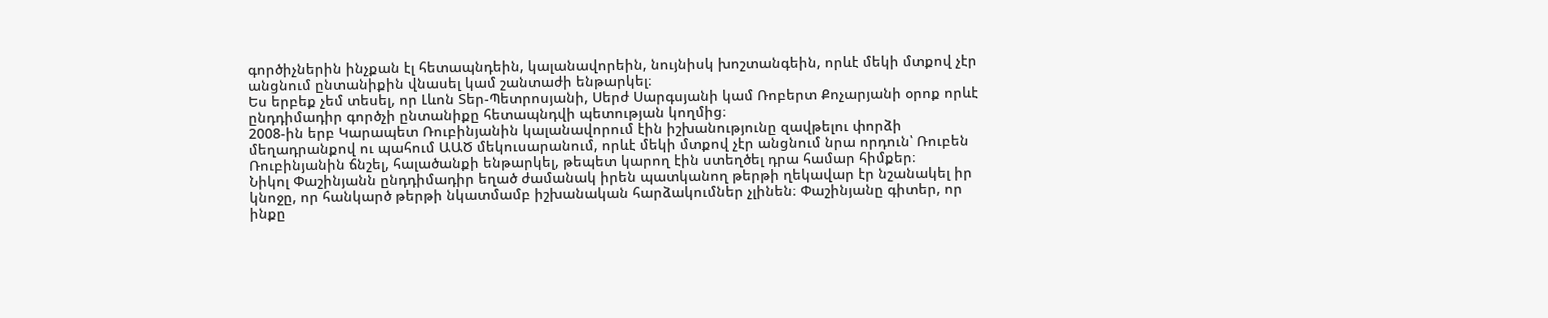գործիչներին ինչքան էլ հետապնդեին, կալանավորեին, նույնիսկ խոշտանգեին, որևէ մեկի մտքով չէր անցնում ընտանիքին վնասել կամ շանտաժի ենթարկել։
Ես երբեք չեմ տեսել, որ Լևոն Տեր-Պետրոսյանի, Սերժ Սարգսյանի կամ Ռոբերտ Քոչարյանի օրոք որևէ ընդդիմադիր գործչի ընտանիքը հետապնդվի պետության կողմից։
2008-ին երբ Կարապետ Ռուբինյանին կալանավորում էին իշխանությունը զավթելու փորձի մեղադրանքով ու պահում ԱԱԾ մեկուսարանում, որևէ մեկի մտքով չէր անցնում նրա որդուն՝ Ռուբեն Ռուբինյանին ճնշել, հալածանքի ենթարկել, թեպետ կարող էին ստեղծել դրա համար հիմքեր։
Նիկոլ Փաշինյանն ընդդիմադիր եղած ժամանակ իրեն պատկանող թերթի ղեկավար էր նշանակել իր կնոջը, որ հանկարծ թերթի նկատմամբ իշխանական հարձակումներ չլինեն։ Փաշինյանը գիտեր, որ ինքը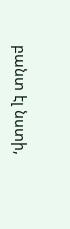բանտ էլ նստի,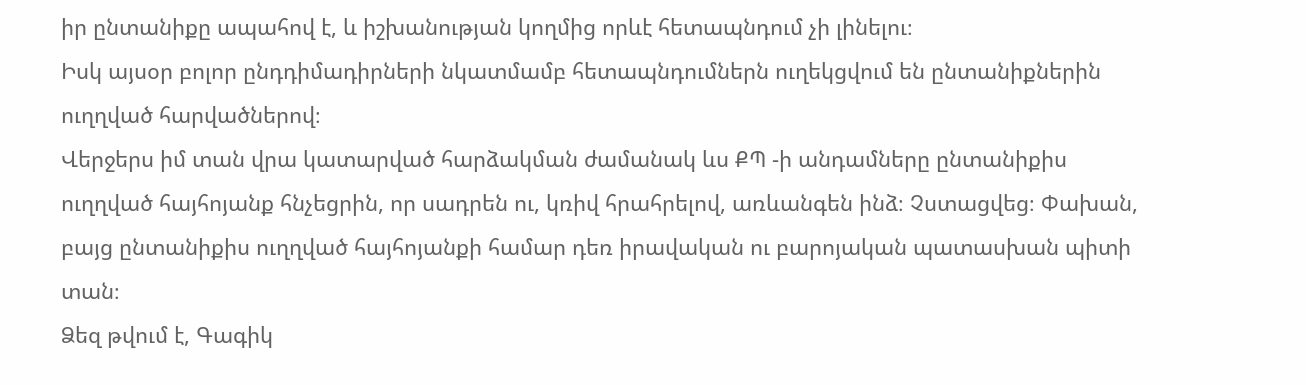իր ընտանիքը ապահով է, և իշխանության կողմից որևէ հետապնդում չի լինելու։
Իսկ այսօր բոլոր ընդդիմադիրների նկատմամբ հետապնդումներն ուղեկցվում են ընտանիքներին ուղղված հարվածներով։
Վերջերս իմ տան վրա կատարված հարձակման ժամանակ ևս ՔՊ -ի անդամները ընտանիքիս ուղղված հայհոյանք հնչեցրին, որ սադրեն ու, կռիվ հրահրելով, առևանգեն ինձ։ Չստացվեց։ Փախան, բայց ընտանիքիս ուղղված հայհոյանքի համար դեռ իրավական ու բարոյական պատասխան պիտի տան։
Ձեզ թվում է, Գագիկ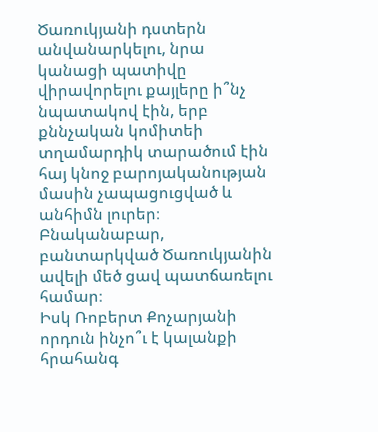Ծառուկյանի դստերն անվանարկելու, նրա կանացի պատիվը վիրավորելու քայլերը ի՞նչ նպատակով էին, երբ քննչական կոմիտեի տղամարդիկ տարածում էին հայ կնոջ բարոյականության մասին չապացուցված և անհիմն լուրեր։ Բնականաբար, բանտարկված Ծառուկյանին ավելի մեծ ցավ պատճառելու համար։
Իսկ Ռոբերտ Քոչարյանի որդուն ինչո՞ւ է կալանքի հրահանգ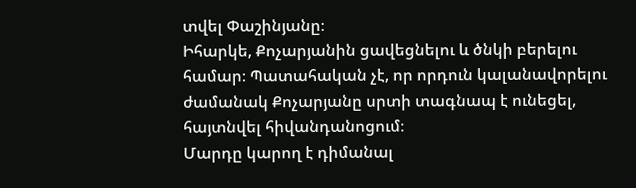տվել Փաշինյանը։
Իհարկե, Քոչարյանին ցավեցնելու և ծնկի բերելու համար։ Պատահական չէ, որ որդուն կալանավորելու ժամանակ Քոչարյանը սրտի տագնապ է ունեցել, հայտնվել հիվանդանոցում։
Մարդը կարող է դիմանալ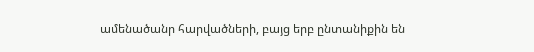ամենածանր հարվածների, բայց երբ ընտանիքին են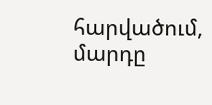հարվածում, մարդը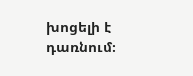խոցելի է դառնում։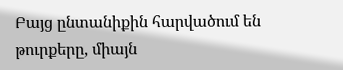Բայց ընտանիքին հարվածում են թուրքերը, միայն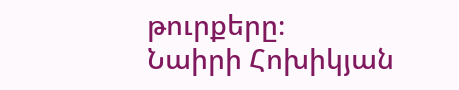թուրքերը։
Նաիրի Հոխիկյան